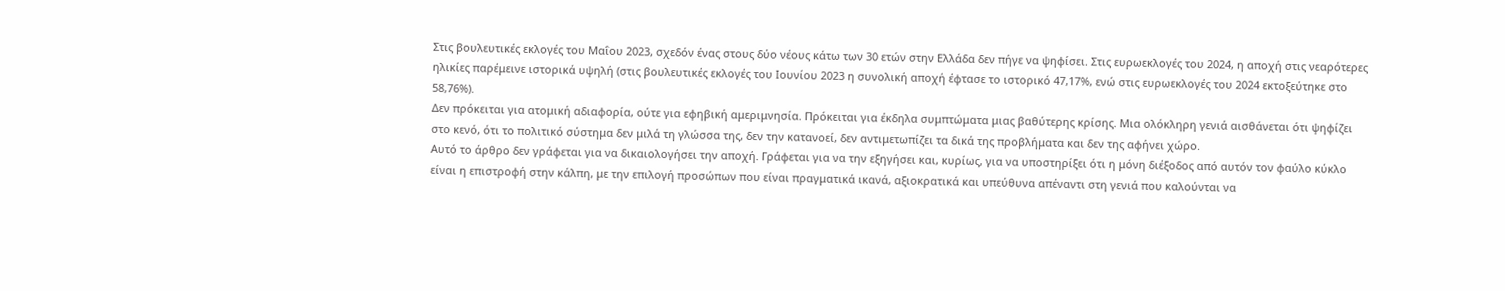Στις βουλευτικές εκλογές του Μαΐου 2023, σχεδόν ένας στους δύο νέους κάτω των 30 ετών στην Ελλάδα δεν πήγε να ψηφίσει. Στις ευρωεκλογές του 2024, η αποχή στις νεαρότερες ηλικίες παρέμεινε ιστορικά υψηλή (στις βουλευτικές εκλογές του Ιουνίου 2023 η συνολική αποχή έφτασε το ιστορικό 47,17%, ενώ στις ευρωεκλογές του 2024 εκτοξεύτηκε στο 58,76%).
Δεν πρόκειται για ατομική αδιαφορία, ούτε για εφηβική αμεριμνησία. Πρόκειται για έκδηλα συμπτώματα μιας βαθύτερης κρίσης. Μια ολόκληρη γενιά αισθάνεται ότι ψηφίζει στο κενό, ότι το πολιτικό σύστημα δεν μιλά τη γλώσσα της, δεν την κατανοεί, δεν αντιμετωπίζει τα δικά της προβλήματα και δεν της αφήνει χώρο.
Αυτό το άρθρο δεν γράφεται για να δικαιολογήσει την αποχή. Γράφεται για να την εξηγήσει και, κυρίως, για να υποστηρίξει ότι η μόνη διέξοδος από αυτόν τον φαύλο κύκλο είναι η επιστροφή στην κάλπη, με την επιλογή προσώπων που είναι πραγματικά ικανά, αξιοκρατικά και υπεύθυνα απέναντι στη γενιά που καλούνται να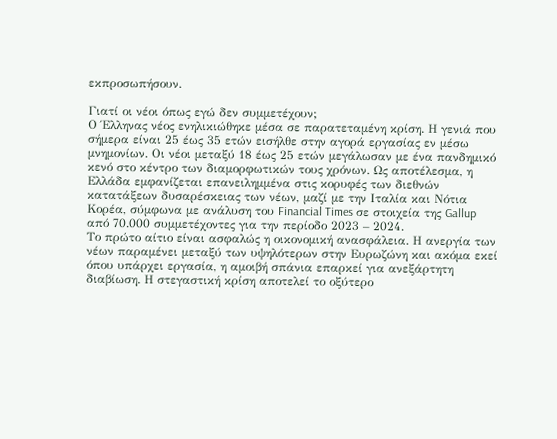εκπροσωπήσουν.

Γιατί οι νέοι όπως εγώ δεν συμμετέχουν;
Ο Έλληνας νέος ενηλικιώθηκε μέσα σε παρατεταμένη κρίση. Η γενιά που σήμερα είναι 25 έως 35 ετών εισήλθε στην αγορά εργασίας εν μέσω μνημονίων. Οι νέοι μεταξύ 18 έως 25 ετών μεγάλωσαν με ένα πανδημικό κενό στο κέντρο των διαμορφωτικών τους χρόνων. Ως αποτέλεσμα, η Ελλάδα εμφανίζεται επανειλημμένα στις κορυφές των διεθνών κατατάξεων δυσαρέσκειας των νέων, μαζί με την Ιταλία και Νότια Κορέα, σύμφωνα με ανάλυση του Financial Times σε στοιχεία της Gallup από 70.000 συμμετέχοντες για την περίοδο 2023 – 2024.
Το πρώτο αίτιο είναι ασφαλώς η οικονομική ανασφάλεια. Η ανεργία των νέων παραμένει μεταξύ των υψηλότερων στην Ευρωζώνη και ακόμα εκεί όπου υπάρχει εργασία, η αμοιβή σπάνια επαρκεί για ανεξάρτητη διαβίωση. Η στεγαστική κρίση αποτελεί το οξύτερο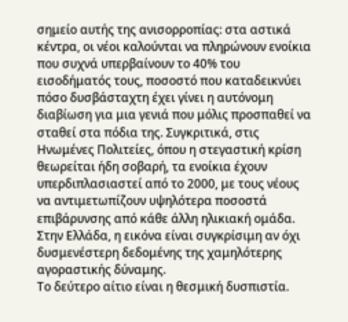σημείο αυτής της ανισορροπίας: στα αστικά κέντρα, οι νέοι καλούνται να πληρώνουν ενοίκια που συχνά υπερβαίνουν το 40% του εισοδήματός τους, ποσοστό που καταδεικνύει πόσο δυσβάσταχτη έχει γίνει η αυτόνομη διαβίωση για μια γενιά που μόλις προσπαθεί να σταθεί στα πόδια της. Συγκριτικά, στις Ηνωμένες Πολιτείες, όπου η στεγαστική κρίση θεωρείται ήδη σοβαρή, τα ενοίκια έχουν υπερδιπλασιαστεί από το 2000, με τους νέους να αντιμετωπίζουν υψηλότερα ποσοστά επιβάρυνσης από κάθε άλλη ηλικιακή ομάδα. Στην Ελλάδα, η εικόνα είναι συγκρίσιμη αν όχι δυσμενέστερη δεδομένης της χαμηλότερης αγοραστικής δύναμης.
Το δεύτερο αίτιο είναι η θεσμική δυσπιστία.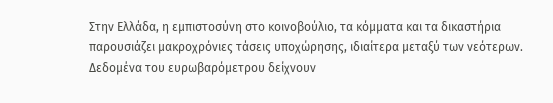Στην Ελλάδα, η εμπιστοσύνη στο κοινοβούλιο, τα κόμματα και τα δικαστήρια παρουσιάζει μακροχρόνιες τάσεις υποχώρησης, ιδιαίτερα μεταξύ των νεότερων. Δεδομένα του ευρωβαρόμετρου δείχνουν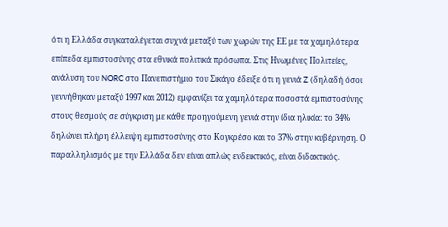ότι η Ελλάδα συγκαταλέγεται συχνά μεταξύ των χωρών της ΕΕ με τα χαμηλότερα επίπεδα εμπιστοσύνης στα εθνικά πολιτικά πρόσωπα. Στις Ηνωμένες Πολιτείες, ανάλυση του NORC στο Πανεπιστήμιο του Σικάγο έδειξε ότι η γενιά Z (δηλαδή όσοι γεννήθηκαν μεταξύ 1997 και 2012) εμφανίζει τα χαμηλότερα ποσοστά εμπιστοσύνης στους θεσμούς σε σύγκριση με κάθε προηγούμενη γενιά στην ίδια ηλικία: το 34% δηλώνει πλήρη έλλειψη εμπιστοσύνης στο Κογκρέσο και το 37% στην κυβέρνηση. Ο παραλληλισμός με την Ελλάδα δεν είναι απλώς ενδεικτικός, είναι διδακτικός.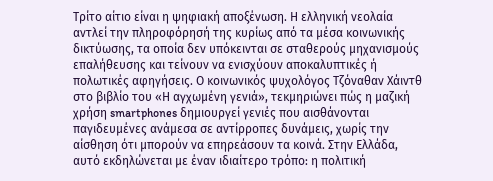Τρίτο αίτιο είναι η ψηφιακή αποξένωση. Η ελληνική νεολαία αντλεί την πληροφόρησή της κυρίως από τα μέσα κοινωνικής δικτύωσης, τα οποία δεν υπόκεινται σε σταθερούς μηχανισμούς επαλήθευσης και τείνουν να ενισχύουν αποκαλυπτικές ή πολωτικές αφηγήσεις. Ο κοινωνικός ψυχολόγος Τζόναθαν Χάιντθ στο βιβλίο του «Η αγχωμένη γενιά», τεκμηριώνει πώς η μαζική χρήση smartphones δημιουργεί γενιές που αισθάνονται παγιδευμένες ανάμεσα σε αντίρροπες δυνάμεις, χωρίς την αίσθηση ότι μπορούν να επηρεάσουν τα κοινά. Στην Ελλάδα, αυτό εκδηλώνεται με έναν ιδιαίτερο τρόπο: η πολιτική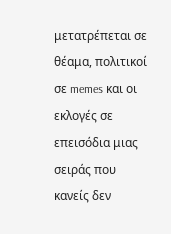μετατρέπεται σε θέαμα, πολιτικοί σε memes και οι εκλογές σε επεισόδια μιας σειράς που κανείς δεν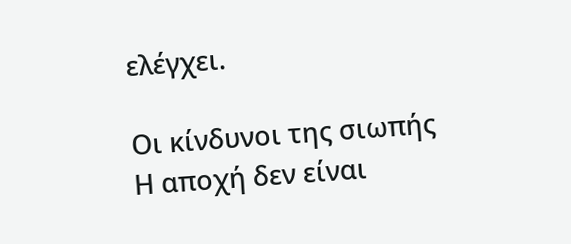ελέγχει.

Οι κίνδυνοι της σιωπής
Η αποχή δεν είναι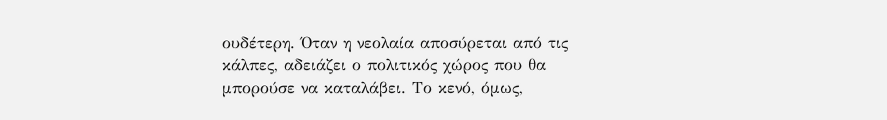ουδέτερη. Όταν η νεολαία αποσύρεται από τις κάλπες, αδειάζει ο πολιτικός χώρος που θα μπορούσε να καταλάβει. Το κενό, όμως,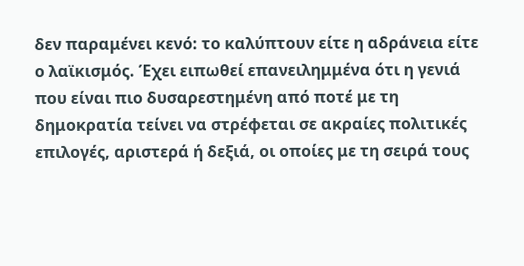δεν παραμένει κενό: το καλύπτουν είτε η αδράνεια είτε ο λαϊκισμός. Έχει ειπωθεί επανειλημμένα ότι η γενιά που είναι πιο δυσαρεστημένη από ποτέ με τη δημοκρατία τείνει να στρέφεται σε ακραίες πολιτικές επιλογές, αριστερά ή δεξιά, οι οποίες με τη σειρά τους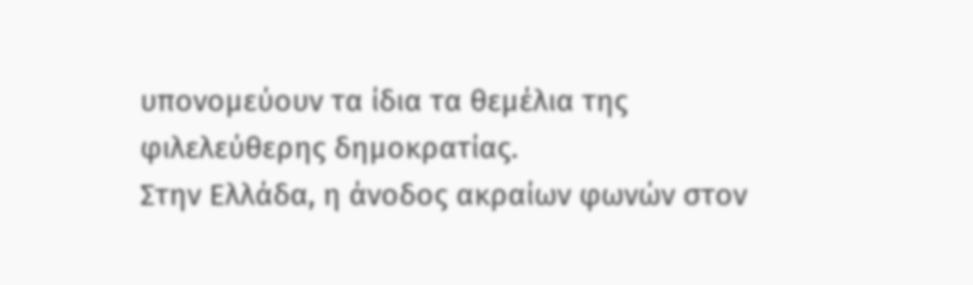υπονομεύουν τα ίδια τα θεμέλια της φιλελεύθερης δημοκρατίας.
Στην Ελλάδα, η άνοδος ακραίων φωνών στον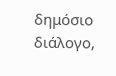δημόσιο διάλογο,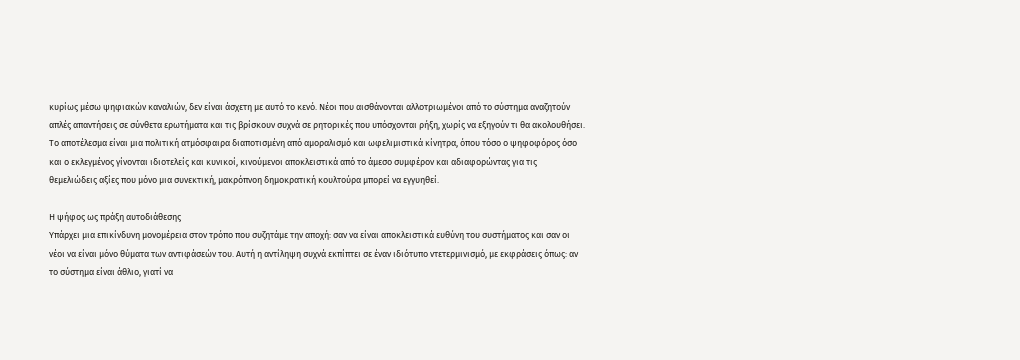κυρίως μέσω ψηφιακών καναλιών, δεν είναι άσχετη με αυτό το κενό. Νέοι που αισθάνονται αλλοτριωμένοι από το σύστημα αναζητούν απλές απαντήσεις σε σύνθετα ερωτήματα και τις βρίσκουν συχνά σε ρητορικές που υπόσχονται ρήξη, χωρίς να εξηγούν τι θα ακολουθήσει. Το αποτέλεσμα είναι μια πολιτική ατμόσφαιρα διαποτισμένη από αμοραλισμό και ωφελιμιστικά κίνητρα, όπου τόσο ο ψηφοφόρος όσο και ο εκλεγμένος γίνονται ιδιοτελείς και κυνικοί, κινούμενοι αποκλειστικά από το άμεσο συμφέρον και αδιαφορώντας για τις θεμελιώδεις αξίες που μόνο μια συνεκτική, μακρόπνοη δημοκρατική κουλτούρα μπορεί να εγγυηθεί.

Η ψήφος ως πράξη αυτοδιάθεσης
Υπάρχει μια επικίνδυνη μονομέρεια στον τρόπο που συζητάμε την αποχή: σαν να είναι αποκλειστικά ευθύνη του συστήματος και σαν οι νέοι να είναι μόνο θύματα των αντιφάσεών του. Αυτή η αντίληψη συχνά εκπίπτει σε έναν ιδιότυπο ντετερμινισμό, με εκφράσεις όπως: αν το σύστημα είναι άθλιο, γιατί να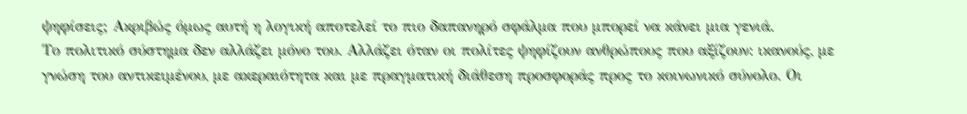ψηφίσεις; Ακριβώς όμως αυτή η λογική αποτελεί το πιο δαπανηρό σφάλμα που μπορεί να κάνει μια γενιά.
Το πολιτικό σύστημα δεν αλλάζει μόνο του. Αλλάζει όταν οι πολίτες ψηφίζουν ανθρώπους που αξίζουν: ικανούς, με γνώση του αντικειμένου, με ακεραιότητα και με πραγματική διάθεση προσφοράς προς το κοινωνικό σύνολο. Οι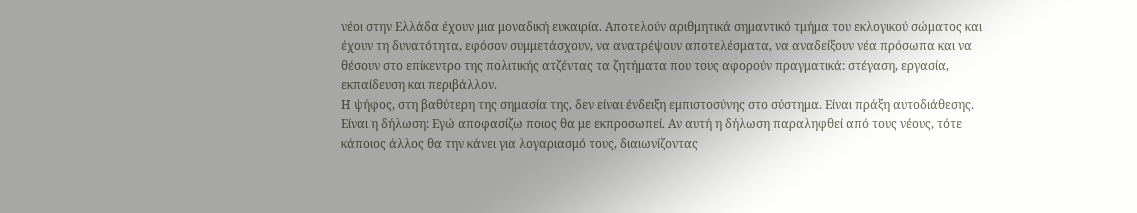νέοι στην Ελλάδα έχουν μια μοναδική ευκαιρία. Αποτελούν αριθμητικά σημαντικό τμήμα του εκλογικού σώματος και έχουν τη δυνατότητα, εφόσον συμμετάσχουν, να ανατρέψουν αποτελέσματα, να αναδείξουν νέα πρόσωπα και να θέσουν στο επίκεντρο της πολιτικής ατζέντας τα ζητήματα που τους αφορούν πραγματικά: στέγαση, εργασία, εκπαίδευση και περιβάλλον.
Η ψήφος, στη βαθύτερη της σημασία της, δεν είναι ένδειξη εμπιστοσύνης στο σύστημα. Είναι πράξη αυτοδιάθεσης. Είναι η δήλωση: Εγώ αποφασίζω ποιος θα με εκπροσωπεί. Αν αυτή η δήλωση παραληφθεί από τους νέους, τότε κάποιος άλλος θα την κάνει για λογαριασμό τους, διαιωνίζοντας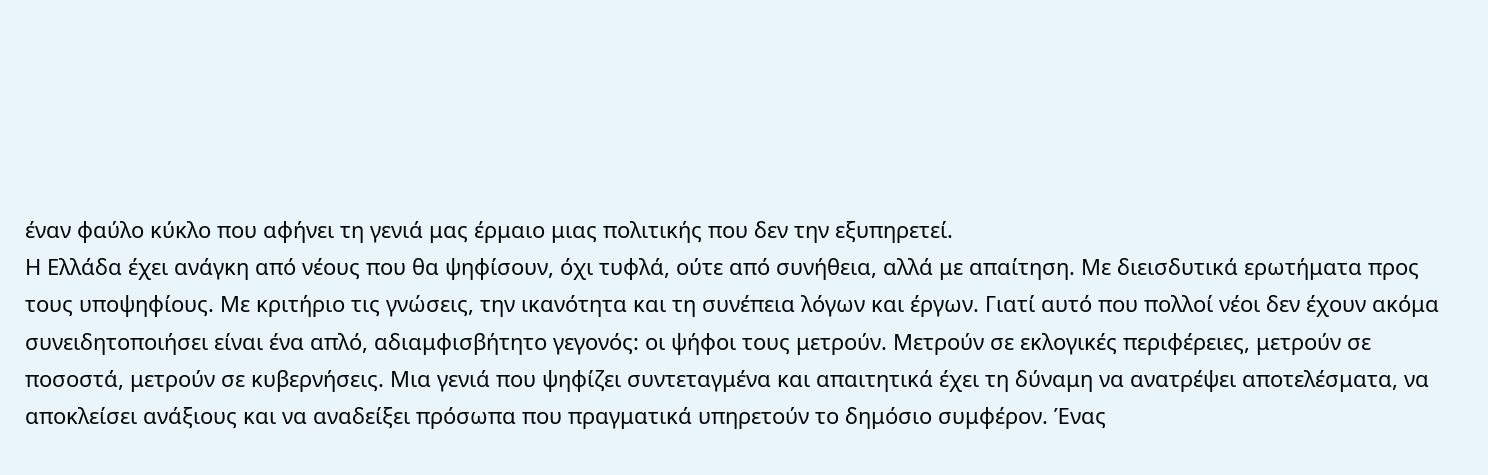έναν φαύλο κύκλο που αφήνει τη γενιά μας έρμαιο μιας πολιτικής που δεν την εξυπηρετεί.
Η Ελλάδα έχει ανάγκη από νέους που θα ψηφίσουν, όχι τυφλά, ούτε από συνήθεια, αλλά με απαίτηση. Με διεισδυτικά ερωτήματα προς τους υποψηφίους. Με κριτήριο τις γνώσεις, την ικανότητα και τη συνέπεια λόγων και έργων. Γιατί αυτό που πολλοί νέοι δεν έχουν ακόμα συνειδητοποιήσει είναι ένα απλό, αδιαμφισβήτητο γεγονός: οι ψήφοι τους μετρούν. Μετρούν σε εκλογικές περιφέρειες, μετρούν σε ποσοστά, μετρούν σε κυβερνήσεις. Μια γενιά που ψηφίζει συντεταγμένα και απαιτητικά έχει τη δύναμη να ανατρέψει αποτελέσματα, να αποκλείσει ανάξιους και να αναδείξει πρόσωπα που πραγματικά υπηρετούν το δημόσιο συμφέρον. Ένας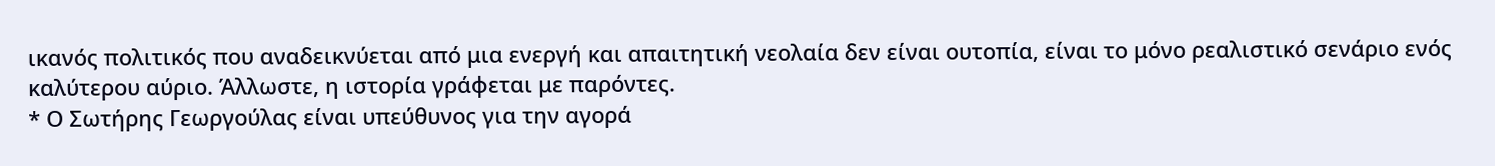ικανός πολιτικός που αναδεικνύεται από μια ενεργή και απαιτητική νεολαία δεν είναι ουτοπία, είναι το μόνο ρεαλιστικό σενάριο ενός καλύτερου αύριο. Άλλωστε, η ιστορία γράφεται με παρόντες.
* Ο Σωτήρης Γεωργούλας είναι υπεύθυνος για την αγορά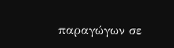παραγώγων σε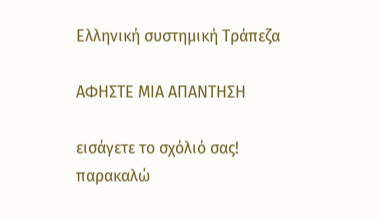Ελληνική συστημική Τράπεζα

ΑΦΗΣΤΕ ΜΙΑ ΑΠΑΝΤΗΣΗ

εισάγετε το σχόλιό σας!
παρακαλώ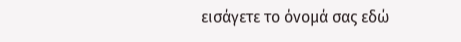εισάγετε το όνομά σας εδώ